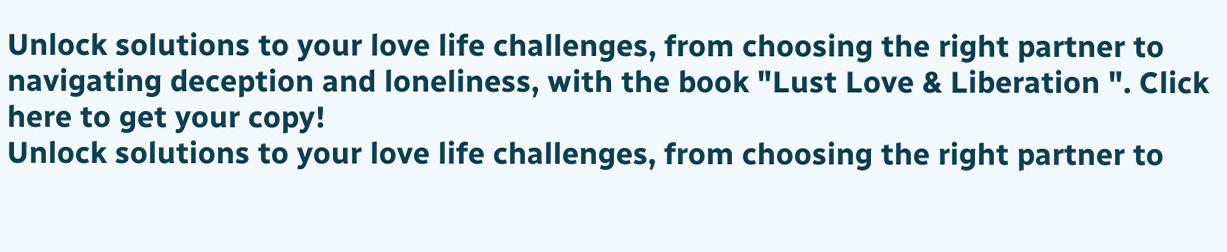Unlock solutions to your love life challenges, from choosing the right partner to navigating deception and loneliness, with the book "Lust Love & Liberation ". Click here to get your copy!
Unlock solutions to your love life challenges, from choosing the right partner to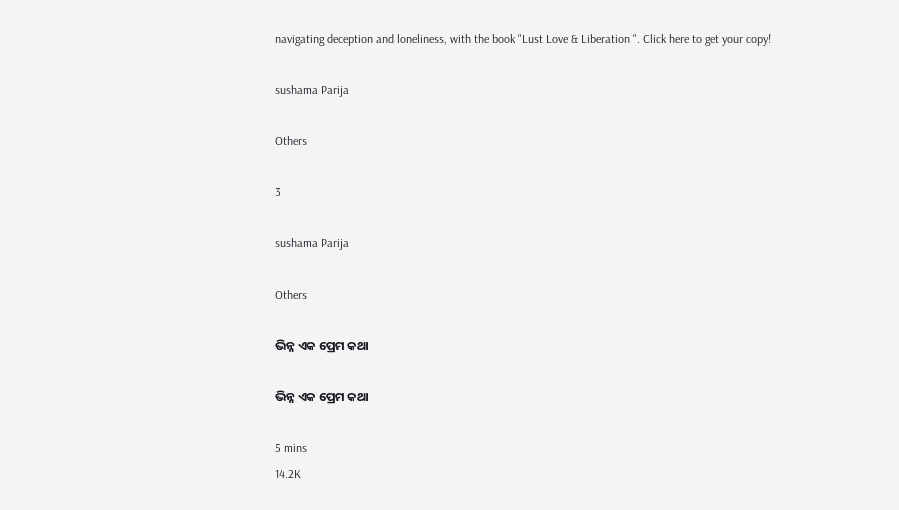navigating deception and loneliness, with the book "Lust Love & Liberation ". Click here to get your copy!

sushama Parija

Others

3

sushama Parija

Others

ଭିନ୍ନ ଏକ ପ୍ରେମ କଥା

ଭିନ୍ନ ଏକ ପ୍ରେମ କଥା

5 mins
14.2K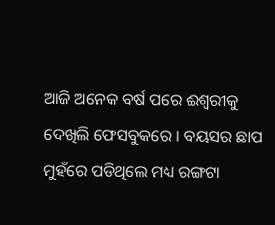ଆଜି ଅନେକ ବର୍ଷ ପରେ ଈଶ୍ଵରୀକୁ ଦେଖିଲି ଫେସବୁକରେ । ବୟସର ଛାପ ମୁହଁରେ ପଡିଥିଲେ ମଧ୍ୟ ରଙ୍ଗଟା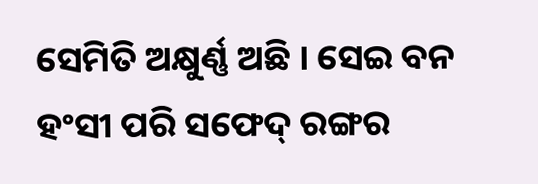ସେମିତି ଅକ୍ଷୁର୍ଣ୍ଣ ଅଛି । ସେଇ ବନ ହଂସୀ ପରି ସଫେଦ୍ ରଙ୍ଗର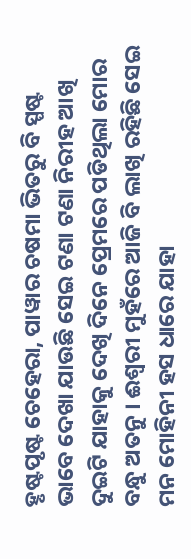ହୃଷ୍ଟପୃଷ୍ଟ ଚେହେରା, ପାୱାର ଚଷମା ଭିତରୁ ବି ସ୍ପଷ୍ଟ ଭାବେ ଦେଖା ଯାଉଛି ସେଇ ଟଣା ଟଣା ନିରୀହ ଆଖି ଦୁଇଟି ଯାହାକୁ ଦେଖି ଦିନେ ପ୍ରେମରେ ପଡିଥିଲା ମୋର ବନ୍ଧୁ ଅତନୁ । ଈଶ୍ଵରୀ ମୁହଁରେ ଆଜି ବି ଲାଖି ରହିଛି ସେଇ ମନ ମୋହିନୀ ହସ ଧାରେ ଯାହା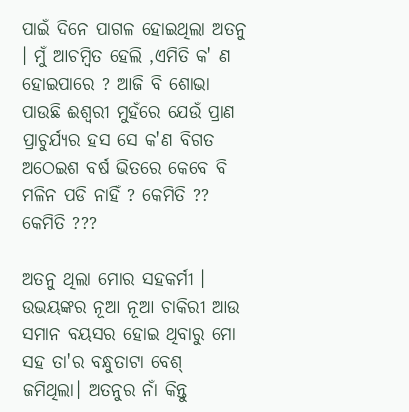ପାଇଁ ଦିନେ ପାଗଳ ହୋଇଥିଲା ଅତନୁ । ମୁଁ ଆଚମ୍ବିତ ହେଲି ,ଏମିତି କ' ଣ ହୋଇପାରେ ? ଆଜି ବି ଶୋଭା ପାଉଛି ଈଶ୍ଵରୀ ମୁହଁରେ ଯେଉଁ ପ୍ରାଣ ପ୍ରାଚୁର୍ଯ୍ୟର ହସ ସେ କ'ଣ ବିଗତ ଅଠେଇଶ ବର୍ଷ ଭିତରେ କେବେ ବି ମଳିନ ପଡି ନାହିଁ ? କେମିତି ?? କେମିତି ???

ଅତନୁ ଥିଲା ମୋର ସହକର୍ମୀ । ଉଭୟଙ୍କର ନୂଆ ନୂଆ ଚାକିରୀ ଆଉ ସମାନ ବୟସର ହୋଇ ଥିବାରୁ ମୋ ସହ ତା'ର ବନ୍ଧୁତାଟା ବେଶ୍ ଜମିଥିଲା। ଅତନୁର ନାଁ କିନ୍ତୁ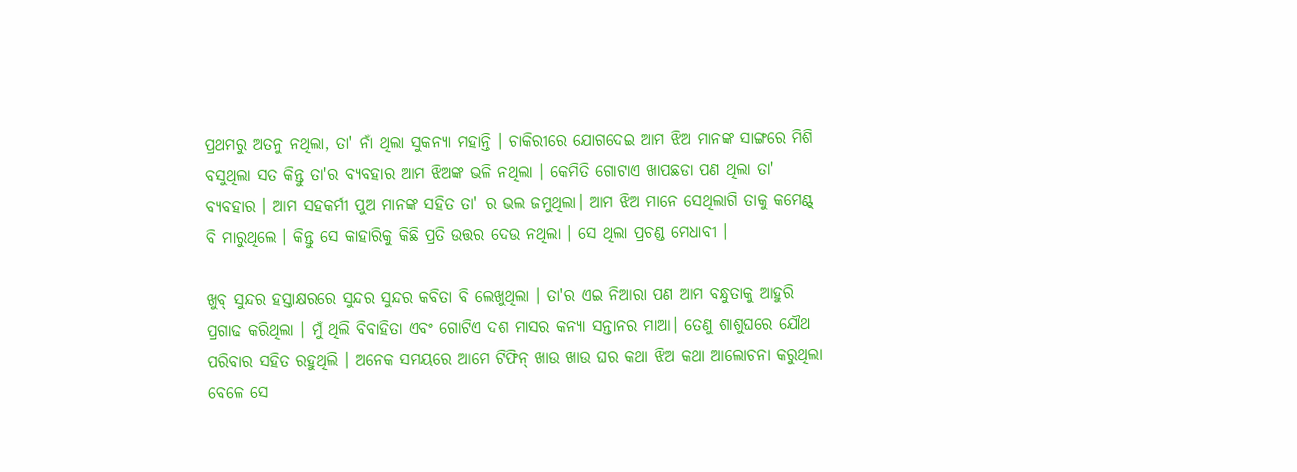ପ୍ରଥମରୁ ଅତନୁ ନଥିଲା, ତା' ନାଁ ଥିଲା ସୁକନ୍ୟା ମହାନ୍ତି । ଚାକିରୀରେ ଯୋଗଦେଇ ଆମ ଝିଅ ମାନଙ୍କ ସାଙ୍ଗରେ ମିଶି ବସୁଥିଲା ସତ କିନ୍ତୁ ତା'ର ବ୍ୟବହାର ଆମ ଝିଅଙ୍କ ଭଳି ନଥିଲା । କେମିତି ଗୋଟାଏ ଖାପଛଡା ପଣ ଥିଲା ତା' ବ୍ୟବହାର । ଆମ ସହକର୍ମୀ ପୁଅ ମାନଙ୍କ ସହିତ ତା' ର ଭଲ ଜମୁଥିଲା। ଆମ ଝିଅ ମାନେ ସେଥିଲାଗି ତାକୁ କମେଣ୍ଟ୍ ବି ମାରୁଥିଲେ । କିନ୍ତୁ ସେ କାହାରିକୁ କିଛି ପ୍ରତି ଉତ୍ତର ଦେଉ ନଥିଲା । ସେ ଥିଲା ପ୍ରଚଣ୍ଡ ମେଧାବୀ ।

ଖୁବ୍ ସୁନ୍ଦର ହସ୍ତାକ୍ଷରରେ ସୁନ୍ଦର ସୁନ୍ଦର କବିତା ବି ଲେଖୁଥିଲା । ତା'ର ଏଇ ନିଆରା ପଣ ଆମ ବନ୍ଧୁତାକୁ ଆହୁରି ପ୍ରଗାଢ କରିଥିଲା । ମୁଁ ଥିଲି ବିବାହିତା ଏବଂ ଗୋଟିଏ ଦଶ ମାସର କନ୍ୟା ସନ୍ତାନର ମାଆ। ତେଣୁ ଶାଶୁଘରେ ଯୌଥ ପରିବାର ସହିତ ରହୁଥିଲି । ଅନେକ ସମୟରେ ଆମେ ଟିଫିନ୍ ଖାଉ ଖାଉ ଘର କଥା ଝିଅ କଥା ଆଲୋଚନା କରୁଥିଲା ବେଳେ ସେ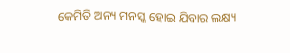କେମିତି ଅନ୍ୟ ମନସ୍କ ହୋଇ ଯିବାର ଲକ୍ଷ୍ୟ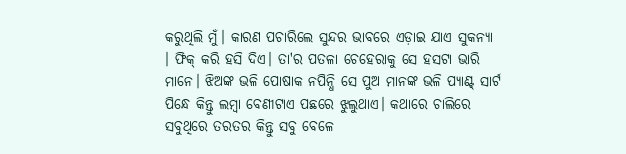କରୁଥିଲି ମୁଁ। କାରଣ ପଚାରିଲେ ସୁନ୍ଦର ଭାବରେ ଏଡ଼ାଇ ଯାଏ ସୁକନ୍ୟା । ଫିକ୍ କରି ହସି ଦିଏ। ତା'ର ପତଳା ଚେହେରାକୁ ସେ ହସଟା ଭାରି ମାନେ। ଝିଅଙ୍କ ଭଳି ପୋଷାକ ନପିନ୍ଧି ସେ ପୁଅ ମାନଙ୍କ ଭଳି ପ୍ୟାଣ୍ଟ୍ ସାର୍ଟ ପିନ୍ଧେ କିନ୍ତୁ ଲମ୍ବା ବେଣୀଟାଏ ପଛରେ ଝୁଲୁଥାଏ। କଥାରେ ଚାଲିରେ ସବୁଥିରେ ତରତର କିନ୍ତୁ ସବୁ ବେଳେ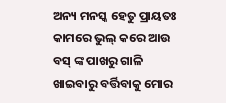ଅନ୍ୟ ମନସ୍କ ହେତୁ ପ୍ରାୟତଃ କାମରେ ଭୁଲ୍ କରେ ଆଉ ବସ୍ ଙ୍କ ପାଖରୁ ଗାଳି ଖାଇବାରୁ ବର୍ତ୍ତିବାକୁ ମୋର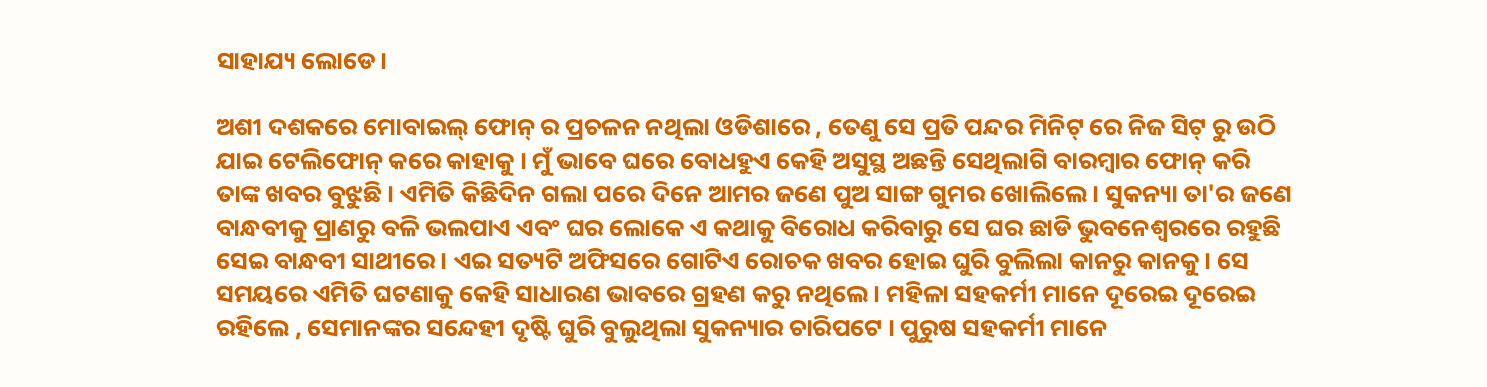ସାହାଯ୍ୟ ଲୋଡେ।

ଅଶୀ ଦଶକରେ ମୋବାଇଲ୍ ଫୋନ୍ ର ପ୍ରଚଳନ ନଥିଲା ଓଡିଶାରେ , ତେଣୁ ସେ ପ୍ରତି ପନ୍ଦର ମିନିଟ୍ ରେ ନିଜ ସିଟ୍ ରୁ ଉଠି ଯାଇ ଟେଲିଫୋନ୍ କରେ କାହାକୁ । ମୁଁ ଭାବେ ଘରେ ବୋଧହୁଏ କେହି ଅସୁସ୍ଥ ଅଛନ୍ତି ସେଥିଲାଗି ବାରମ୍ବାର ଫୋନ୍ କରି ତାଙ୍କ ଖବର ବୁଝୁଛି । ଏମିତି କିଛିଦିନ ଗଲା ପରେ ଦିନେ ଆମର ଜଣେ ପୁଅ ସାଙ୍ଗ ଗୁମର ଖୋଲିଲେ। ସୁକନ୍ୟା ତା'ର ଜଣେ ବାନ୍ଧବୀକୁ ପ୍ରାଣରୁ ବଳି ଭଲପାଏ ଏବଂ ଘର ଲୋକେ ଏ କଥାକୁ ବିରୋଧ କରିବାରୁ ସେ ଘର ଛାଡି ଭୁବନେଶ୍ଵରରେ ରହୁଛି ସେଇ ବାନ୍ଧବୀ ସାଥୀରେ । ଏଇ ସତ୍ୟଟି ଅଫିସରେ ଗୋଟିଏ ରୋଚକ ଖବର ହୋଇ ଘୁରି ବୁଲିଲା କାନରୁ କାନକୁ। ସେ ସମୟରେ ଏମିତି ଘଟଣାକୁ କେହି ସାଧାରଣ ଭାବରେ ଗ୍ରହଣ କରୁ ନଥିଲେ । ମହିଳା ସହକର୍ମୀ ମାନେ ଦୂରେଇ ଦୂରେଇ ରହିଲେ , ସେମାନଙ୍କର ସନ୍ଦେହୀ ଦୃଷ୍ଟି ଘୁରି ବୁଲୁଥିଲା ସୁକନ୍ୟାର ଚାରିପଟେ । ପୁରୁଷ ସହକର୍ମୀ ମାନେ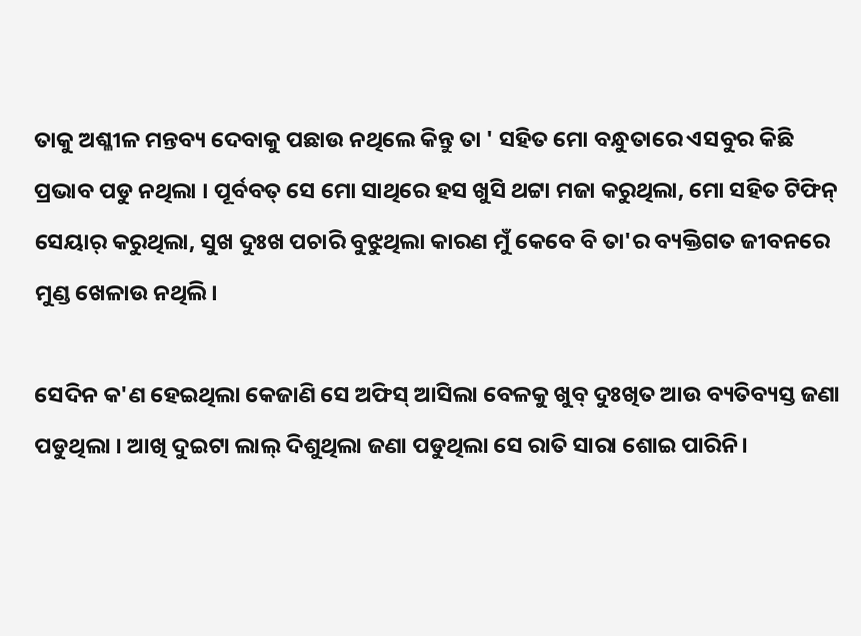ତାକୁ ଅଶ୍ଳୀଳ ମନ୍ତବ୍ୟ ଦେବାକୁ ପଛାଉ ନଥିଲେ କିନ୍ତୁ ତା ' ସହିତ ମୋ ବନ୍ଧୁତାରେ ଏସବୁର କିଛି ପ୍ରଭାବ ପଡୁ ନଥିଲା । ପୂର୍ବବତ୍ ସେ ମୋ ସାଥିରେ ହସ ଖୁସି ଥଟ୍ଟା ମଜା କରୁଥିଲା, ମୋ ସହିତ ଟିଫିନ୍ ସେୟାର୍ କରୁଥିଲା, ସୁଖ ଦୁଃଖ ପଚାରି ବୁଝୁଥିଲା କାରଣ ମୁଁ କେବେ ବି ତା'ର ବ୍ୟକ୍ତିଗତ ଜୀବନରେ ମୁଣ୍ଡ ଖେଳାଉ ନଥିଲି।

ସେଦିନ କ'ଣ ହେଇଥିଲା କେଜାଣି ସେ ଅଫିସ୍ ଆସିଲା ବେଳକୁ ଖୁବ୍ ଦୁଃଖିତ ଆଉ ବ୍ୟତିବ୍ୟସ୍ତ ଜଣା ପଡୁଥିଲା । ଆଖି ଦୁଇଟା ଲାଲ୍ ଦିଶୁଥିଲା ଜଣା ପଡୁଥିଲା ସେ ରାତି ସାରା ଶୋଇ ପାରିନି।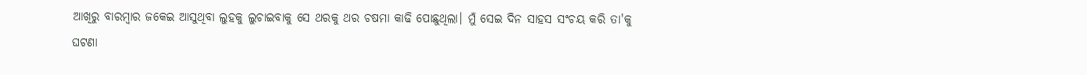ଆଖିରୁ ବାରମ୍ବାର ଜକେଇ ଆସୁଥିବା ଲୁହକୁ ଲୁଚାଇବାକୁ ସେ ଥରକୁ ଥର ଚଷମା କାଢି ପୋଛୁଥିଲା। ମୁଁ ସେଇ ଦିନ ସାହସ ସଂଚୟ କରି ତା'କୁ ଘଟଣା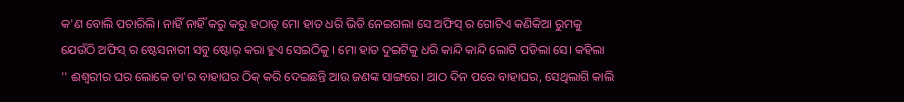କ'ଣ ବୋଲି ପଚାରିଲି। ନାହିଁ ନାହିଁ କରୁ କରୁ ହଠାତ୍ ମୋ ହାତ ଧରି ଭିଡି ନେଇଗଲା ସେ ଅଫିସ୍ ର ଗୋଟିଏ କଣିକିଆ ରୁମକୁ ଯେଉଁଠି ଅଫିସ୍ ର ଷ୍ଟେସନାରୀ ସବୁ ଷ୍ଟୋର୍ କରା ହୁଏ ସେଇଠିକୁ । ମୋ ହାତ ଦୁଇଟିକୁ ଧରି କାନ୍ଦି କାନ୍ଦି ଲୋଟି ପଡିଲା ସେ। କହିଲା '' ଈଶ୍ଵରୀର ଘର ଲୋକେ ତା'ର ବାହାଘର ଠିକ୍ କରି ଦେଇଛନ୍ତି ଆଉ ଜଣଙ୍କ ସାଙ୍ଗରେ। ଆଠ ଦିନ ପରେ ବାହାଘର, ସେଥିଲାଗି କାଲି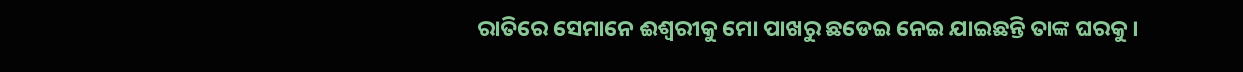ରାତିରେ ସେମାନେ ଈଶ୍ଵରୀକୁ ମୋ ପାଖରୁ ଛଡେଇ ନେଇ ଯାଇଛନ୍ତି ତାଙ୍କ ଘରକୁ।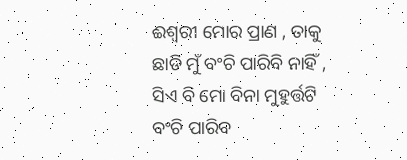ଈଶ୍ଵରୀ ମୋର ପ୍ରାଣ , ତାକୁ ଛାଡି ମୁଁ ବଂଚି ପାରିବି ନାହିଁ , ସିଏ ବି ମୋ ବିନା ମୁହୁର୍ତ୍ତଟି ବଂଚି ପାରିବ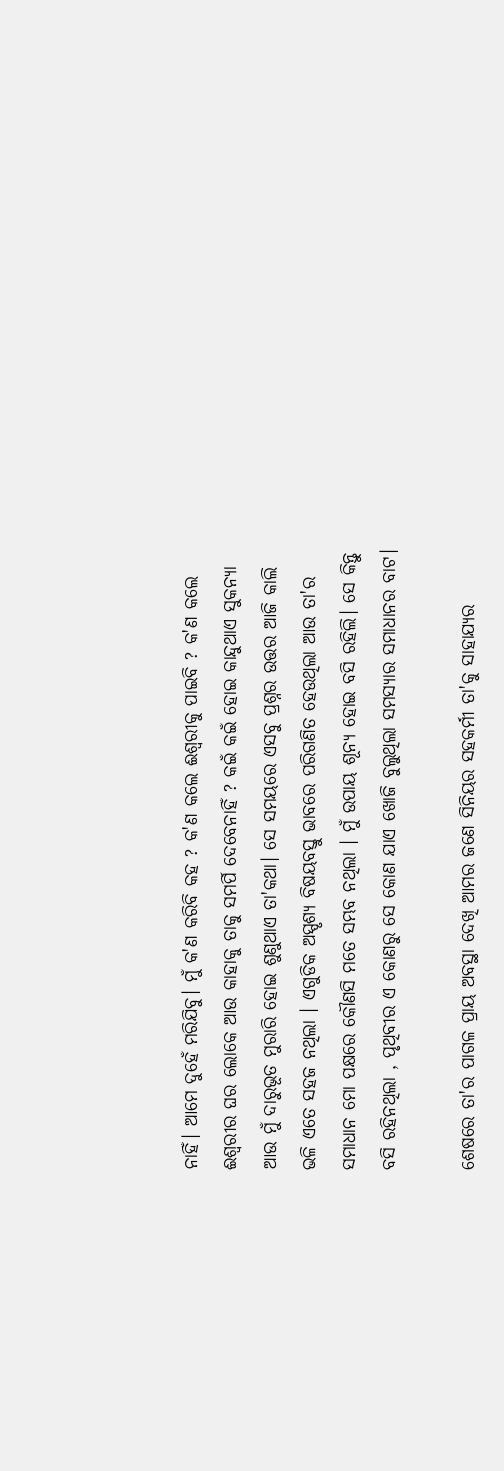ନାହିଁ। ଆମେ ଦୁହେଁ ମରିଯିବୁ। ମୁଁ କ'ଣ କରିବି କହ ? କ'ଣ କଲେ ଈଶ୍ଵରୀକୁ ପାଇବି ? କ'ଣ କଲେ ଈଶ୍ଵରୀର ଘର ଲୋକେ ଆଉ କାହାକୁ ତାକୁ ସମର୍ପି ଦେବେନାହିଁ ? କଇଁ କଇଁ ହୋଇ କାନ୍ଦୁଥାଏ ସୁକନ୍ୟା ଆଉ ମୁଁ ଦାରୁଭୂତ ମୁରାରି ହୋଇ ଶୁଣୁଥାଏ ତା'କଥା। ସେ ସମୟରେ ଏସବୁ ପ୍ରଶ୍ନର ଉତ୍ତର ଆଜି କାଲି ଭଳି ଏତେ ସହଜ ନଥିଲା । ଏଗୁଡିକ ଅସ୍ପୃଶ୍ୟ ବିଷୟବସ୍ତୁ ଭାବରେ ପରିଗଣିତ ହେଉଥିଲା ଆଉ ତା'ର ସମାଧାନ ମୋ ପକ୍ଷରେ କୌଣସି ମତେ ସମ୍ଭବ ନଥିଲା । ମୁଁ ଉପାୟ ଶୂନ୍ୟ ହୋଇ ବସି ରହିଲି। ସେ କିନ୍ତୁ ବସି ରହିନଥିଲା , ପୃଥିବୀର ଏ କୋଣରୁ ସେ କୋଣ ଯାଏ ଖୋଜି ବୁଲୁଥିଲା ସମସ୍ୟାର ସମାଧାନର ବାଟ।

ଶେଷରେ ତା'ର ପାଗଳ ପ୍ରାୟ ଅବସ୍ଥା ଦେଖି ଆମର ଜଣେ ସିନିୟର ସହକର୍ମୀ ତା'କୁ ସାହାଯ୍ୟର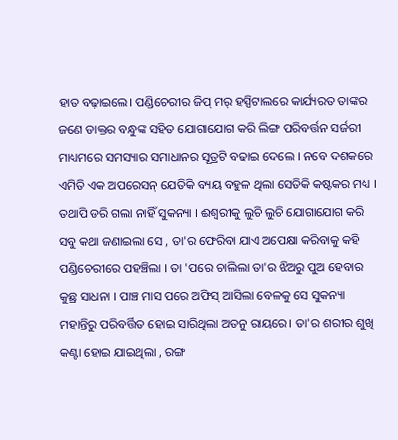ହାତ ବଢ଼ାଇଲେ। ପଣ୍ଡିଚେରୀର ଜିପ୍ ମର୍ ହସ୍ପିଟାଲରେ କାର୍ଯ୍ୟରତ ତାଙ୍କର ଜଣେ ଡାକ୍ତର ବନ୍ଧୁଙ୍କ ସହିତ ଯୋଗାଯୋଗ କରି ଲିଙ୍ଗ ପରିବର୍ତ୍ତନ ସର୍ଜରୀ ମାଧ୍ୟମରେ ସମସ୍ୟାର ସମାଧାନର ସୂତ୍ରଟି ବଢାଇ ଦେଲେ । ନବେ ଦଶକରେ ଏମିତି ଏକ ଅପରେସନ୍ ଯେତିକି ବ୍ୟୟ ବହୁଳ ଥିଲା ସେତିକି କଷ୍ଟକର ମଧ୍ୟ । ତଥାପି ଡରି ଗଲା ନାହିଁ ସୁକନ୍ୟା । ଈଶ୍ଵରୀକୁ ଲୁଚି ଲୁଚି ଯୋଗାଯୋଗ କରି ସବୁ କଥା ଜଣାଇଲା ସେ , ତା'ର ଫେରିବା ଯାଏ ଅପେକ୍ଷା କରିବାକୁ କହି ପଣ୍ଡିଚେରୀରେ ପହଞ୍ଚିଲା । ତା 'ପରେ ଚାଲିଲା ତା'ର ଝିଅରୁ ପୁଅ ହେବାର କୁଛ୍ର ସାଧନା । ପାଞ୍ଚ ମାସ ପରେ ଅଫିସ୍ ଆସିଲା ବେଳକୁ ସେ ସୁକନ୍ୟା ମହାନ୍ତିରୁ ପରିବର୍ତ୍ତିତ ହୋଇ ସାରିଥିଲା ଅତନୁ ରାୟରେ। ତା'ର ଶରୀର ଶୁଖି କଣ୍ଟା ହୋଇ ଯାଇଥିଲା , ରଙ୍ଗ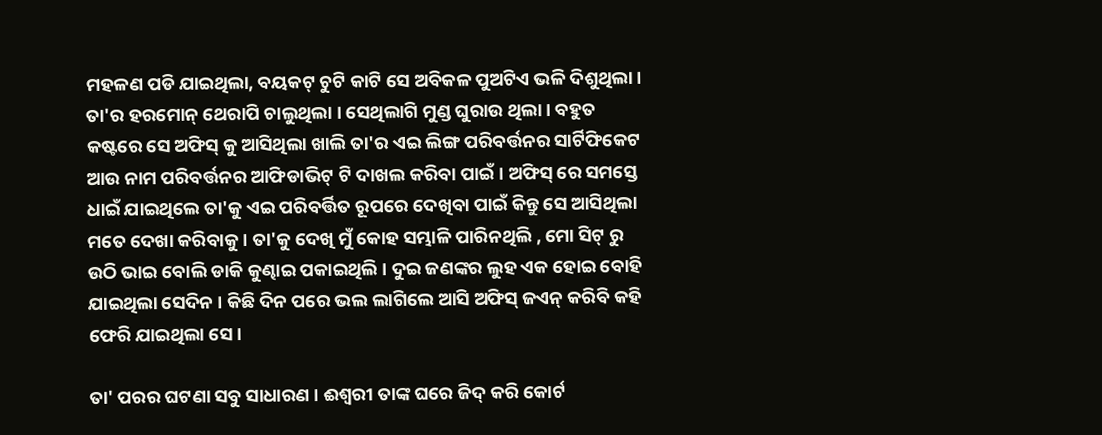ମହଳଣ ପଡି ଯାଇଥିଲା, ବୟକଟ୍ ଚୁଟି କାଟି ସେ ଅବିକଳ ପୁଅଟିଏ ଭଳି ଦିଶୁଥିଲା। ତା'ର ହରମୋନ୍ ଥେରାପି ଚାଲୁଥିଲା । ସେଥିଲାଗି ମୁଣ୍ଡ ଘୁରାଉ ଥିଲା। ବହୁତ କଷ୍ଟରେ ସେ ଅଫିସ୍ କୁ ଆସିଥିଲା ଖାଲି ତା'ର ଏଇ ଲିଙ୍ଗ ପରିବର୍ତ୍ତନର ସାର୍ଟିଫିକେଟ ଆଉ ନାମ ପରିବର୍ତ୍ତନର ଆଫିଡାଭିଟ୍ ଟି ଦାଖଲ କରିବା ପାଇଁ। ଅଫିସ୍ ରେ ସମସ୍ତେ ଧାଇଁ ଯାଇଥିଲେ ତା'କୁ ଏଇ ପରିବର୍ତ୍ତିତ ରୂପରେ ଦେଖିବା ପାଇଁ କିନ୍ତୁ ସେ ଆସିଥିଲା ମତେ ଦେଖା କରିବାକୁ । ତା'କୁ ଦେଖି ମୁଁ କୋହ ସମ୍ଭାଳି ପାରିନଥିଲି , ମୋ ସିଟ୍ ରୁ ଉଠି ଭାଇ ବୋଲି ଡାକି କୁଣ୍ଢାଇ ପକାଇଥିଲି । ଦୁଇ ଜଣଙ୍କର ଲୁହ ଏକ ହୋଇ ବୋହି ଯାଇଥିଲା ସେଦିନ । କିଛି ଦିନ ପରେ ଭଲ ଲାଗିଲେ ଆସି ଅଫିସ୍ ଜଏନ୍ କରିବି କହି ଫେରି ଯାଇଥିଲା ସେ।

ତା' ପରର ଘଟଣା ସବୁ ସାଧାରଣ । ଈଶ୍ଵରୀ ତାଙ୍କ ଘରେ ଜିଦ୍ କରି କୋର୍ଟ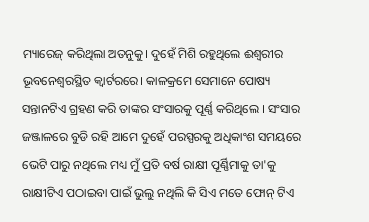ମ୍ୟାରେଜ୍ କରିଥିଲା ଅତନୁକୁ। ଦୁହେଁ ମିଶି ରହୁଥିଲେ ଈଶ୍ଵରୀର ଭୂବନେଶ୍ବରସ୍ଥିତ କ୍ଵାର୍ଟରରେ। କାଳକ୍ରମେ ସେମାନେ ପୋଷ୍ୟ ସନ୍ତାନଟିଏ ଗ୍ରହଣ କରି ତାଙ୍କର ସଂସାରକୁ ପୂର୍ଣ୍ଣ କରିଥିଲେ । ସଂସାର ଜଞ୍ଜାଳରେ ବୁଡି ରହି ଆମେ ଦୁହେଁ ପରସ୍ପରକୁ ଅଧିକାଂଶ ସମୟରେ ଭେଟି ପାରୁ ନଥିଲେ ମଧ୍ୟ ମୁଁ ପ୍ରତି ବର୍ଷ ରାକ୍ଷୀ ପୂର୍ଣ୍ଣିମାକୁ ତା'କୁ ରାକ୍ଷୀଟିଏ ପଠାଇବା ପାଇଁ ଭୁଲୁ ନଥିଲି କି ସିଏ ମତେ ଫୋନ୍ ଟିଏ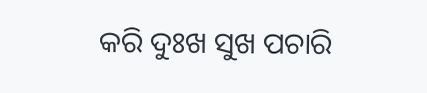କରି ଦୁଃଖ ସୁଖ ପଚାରି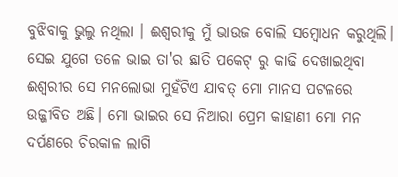ବୁଝିବାକୁ ଭୁଲୁ ନଥିଲା । ଈଶ୍ଵରୀକୁ ମୁଁ ଭାଉଜ ବୋଲି ସମ୍ବୋଧନ କରୁଥିଲି। ସେଇ ଯୁଗେ ତଳେ ଭାଇ ତା'ର ଛାତି ପକେଟ୍ ରୁ କାଢି ଦେଖାଇଥିବା ଈଶ୍ଵରୀର ସେ ମନଲୋଭା ମୁହଁଟିଏ ଯାବତ୍ ମୋ ମାନସ ପଟଳରେ ଉଜ୍ଜୀବିତ ଅଛି। ମୋ ଭାଇର ସେ ନିଆରା ପ୍ରେମ କାହାଣୀ ମୋ ମନ ଦର୍ପଣରେ ଚିରକାଳ ଲାଗି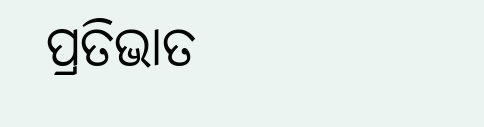ପ୍ରତିଭାତ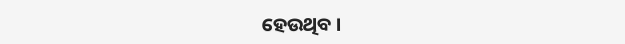ହେଉଥିବ ।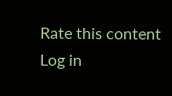Rate this content
Log in